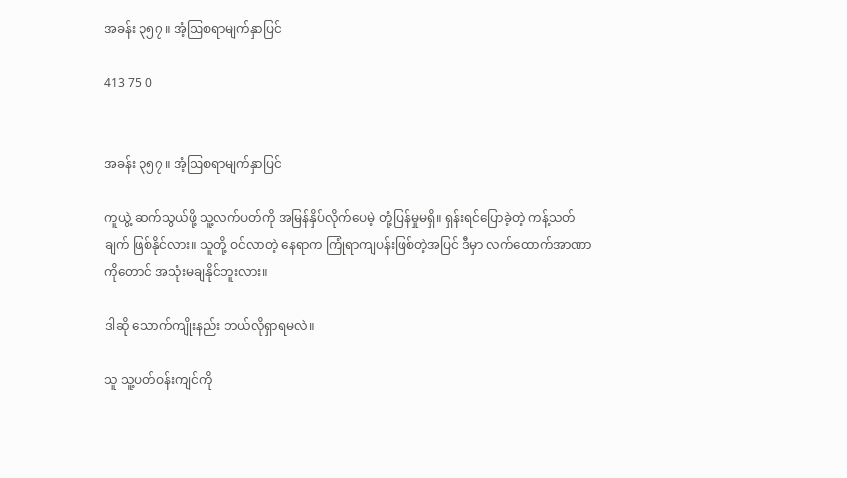အခန်း ၃၅၇ ။ အံ့ဩစရာမျက်နှာပြင်

413 75 0


အခန်း ၃၅၇ ။ အံ့ဩစရာမျက်နှာပြင်

ကူယွဲ့ ဆက်သွယ်ဖို့ သူ့လက်ပတ်ကို အမြန်နှိပ်လိုက်ပေမဲ့ တုံ့ပြန်မှုမရှိ။ ရှန်းရင်ပြောခဲ့တဲ့ ကန့်သတ်ချက် ဖြစ်နိုင်လား။ သူတို့ ဝင်လာတဲ့ နေရာက ကြုံရာကျပန်းဖြစ်တဲ့အပြင် ဒီမှာ လက်ထောက်အာဏာကိုတောင် အသုံးမချနိုင်ဘူးလား။

ဒါဆို သောက်ကျိုးနည်း ဘယ်လိုရှာရမလဲ။

သူ သူ့ပတ်ဝန်းကျင်ကို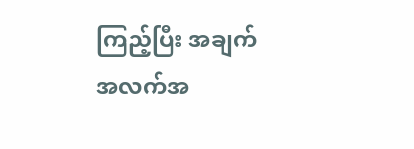ကြည့်ပြီး အချက်အလက်အ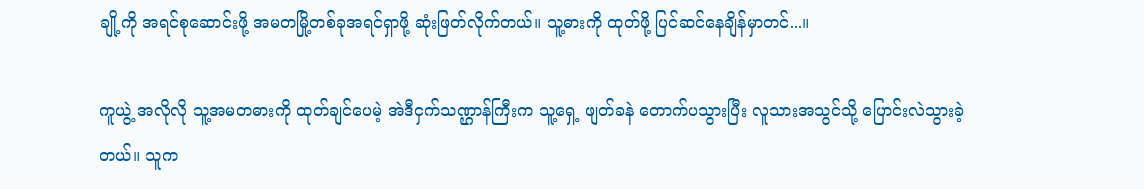ချို့ကို အရင်စုဆောင်းဖို့ အမတမြို့တစ်ခုအရင်ရှာဖို့ ဆုံးဖြတ်လိုက်တယ်။ သူ့ဓားကို ထုတ်ဖို့ ပြင်ဆင်နေချိန်မှာတင်...။

ကူယွဲ့ အလိုလို သူ့အမတဓားကို ထုတ်ချင်ပေမဲ့ အဲဒီငှက်သဏ္ဌာန်ကြီးက သူ့ရှေ့ ဖျတ်ခနဲ တောက်ပသွားပြီး လူသားအသွင်သို့ ပြောင်းလဲသွားခဲ့တယ်။ သူက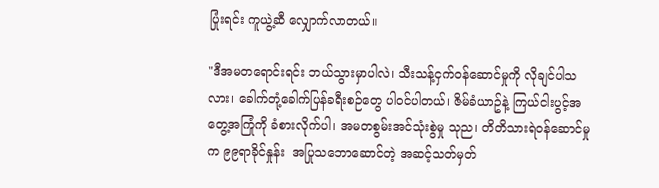ပြုံးရင်း ကူယွဲ့ဆီ လျှောက်လာတယ်။

"ဒီအမတရောင်းရင်း ဘယ်သွားမှာပါလဲ၊ သီးသန့်ငှက်ဝန်ဆောင်မှုကို လိုချင်ပါသလား၊ ခေါက်တုံ့ခေါက်ပြန်ခရီးစဉ်တွေ ပါဝင်ပါတယ်၊ ဇိမ်ခံယာဥ်နဲ့ ကြယ်ငါးပွင့်အတွေ့အကြုံကို ခံစားလိုက်ပါ၊ အမတစွမ်းအင်သုံးစွဲမှု သုည၊ တိတိသားရဲဝန်ဆောင်မှုက ၉၉ရာခိုင်နှုန်း  အပြုသဘောဆောင်တဲ့ အဆင့်သတ်မှတ်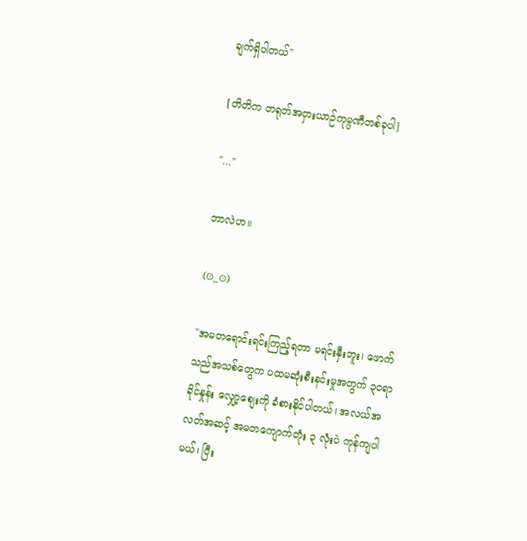ချက်ရှိပါတယ်"

[တိတိက တရုတ်အငှားယာဉ်ကုမ္ပဏီတစ်ခုပါ]

"..."

ဘာလဲဟ။

(⊙_⊙)

"အမတရောင်းရင်းကြည့်ရတာ မရင်းနှီးဘူး၊ ဖောက်သည်အသစ်တွေက ပထမဆုံးစီးနင်းမှုအတွက် ၃၀ရာခိုင်နှုန်း လျှော့စျေးကို ခံစားနိုင်ပါတယ်၊ အလယ်အလတ်အဆင့် အမတကျောက်တုံး ၃ လုံးပဲ ကုန်ကျပါမယ်၊ ပြီး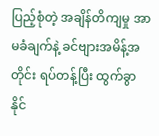ပြည့်စုံတဲ့ အချိန်တိကျမှု အာမခံချက်နဲ့ ခင်ဗျားအမိန့်အတိုင်း ရပ်တန့်ပြီး ထွက်ခွာနိုင်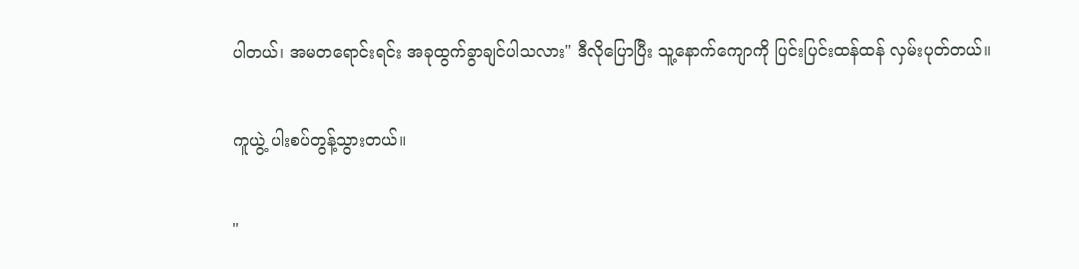ပါတယ်၊ အမတရောင်းရင်း အခုထွက်ခွာချင်ပါသလား" ဒီလိုပြောပြီး သူ့နောက်ကျောကို ပြင်းပြင်းထန်ထန် လှမ်းပုတ်တယ်။

ကူယွဲ့ ပါးစပ်တွန့်သွားတယ်။

"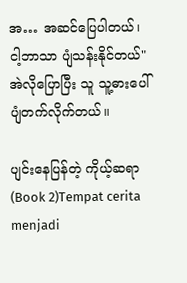အ… အဆင်ပြေပါတယ်၊ ငါ့ဘာသာ ပျံသန်းနိုင်တယ်" အဲလိုပြောပြီး သူ သူ့ဓားပေါ် ပျံတက်လိုက်တယ်။

ပျင်းနေပြန်တဲ့ ကိုယ့်ဆရာ (Book 2)Tempat cerita menjadi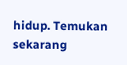hidup. Temukan sekarang